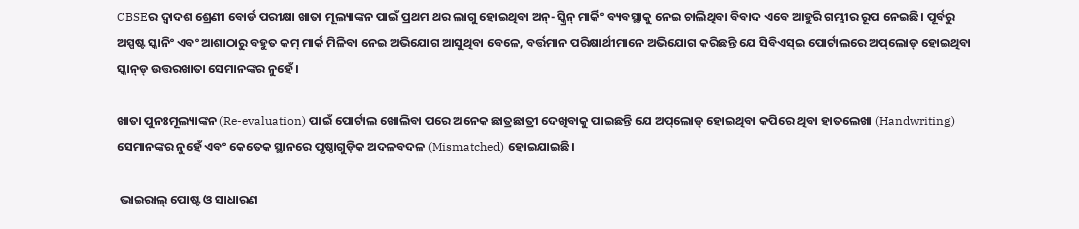CBSEର ଦ୍ୱାଦଶ ଶ୍ରେଣୀ ବୋର୍ଡ ପରୀକ୍ଷା ଖାତା ମୂଲ୍ୟାଙ୍କନ ପାଇଁ ପ୍ରଥମ ଥର ଲାଗୁ ହୋଇଥିବା ଅନ୍-ସ୍କ୍ରିନ୍ ମାର୍କିଂ ବ୍ୟବସ୍ଥାକୁ ନେଇ ଚାଲିଥିବା ବିବାଦ ଏବେ ଆହୁରି ଗମ୍ଭୀର ରୂପ ନେଇଛି। ପୂର୍ବରୁ ଅସ୍ପଷ୍ଟ ସ୍କାନିଂ ଏବଂ ଆଶାଠାରୁ ବହୁତ କମ୍ ମାର୍କ ମିଳିବା ନେଇ ଅଭିଯୋଗ ଆସୁଥିବା ବେଳେ, ବର୍ତ୍ତମାନ ପରିକ୍ଷାର୍ଥୀମାନେ ଅଭିଯୋଗ କରିଛନ୍ତି ଯେ ସିବିଏସ୍‌ଇ ପୋର୍ଟାଲରେ ଅପ୍‌ଲୋଡ୍ ହୋଇଥିବା ସ୍କାନ୍‌ଡ୍ ଉତ୍ତରଖାତା ସେମାନଙ୍କର ନୁହେଁ।

ଖାତା ପୁନଃମୂଲ୍ୟାଙ୍କନ (Re-evaluation) ପାଇଁ ପୋର୍ଟାଲ ଖୋଲିବା ପରେ ଅନେକ ଛାତ୍ରଛାତ୍ରୀ ଦେଖିବାକୁ ପାଇଛନ୍ତି ଯେ ଅପ୍‌ଲୋଡ୍ ହୋଇଥିବା କପିରେ ଥିବା ହାତଲେଖା (Handwriting) ସେମାନଙ୍କର ନୁହେଁ ଏବଂ କେତେକ ସ୍ଥାନରେ ପୃଷ୍ଠାଗୁଡ଼ିକ ଅଦଳବଦଳ (Mismatched) ହୋଇଯାଇଛି।

 ଭାଇରାଲ୍ ପୋଷ୍ଟ ଓ ସାଧାରଣ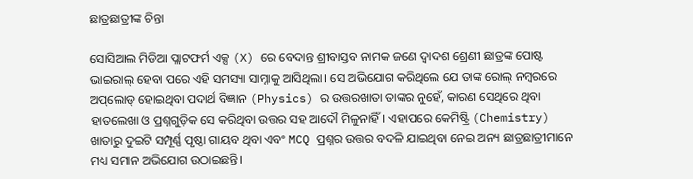ଛାତ୍ରଛାତ୍ରୀଙ୍କ ଚିନ୍ତା

ସୋସିଆଲ ମିଡିଆ ପ୍ଲାଟଫର୍ମ ଏକ୍ସ (X) ରେ ବେଦାନ୍ତ ଶ୍ରୀବାସ୍ତବ ନାମକ ଜଣେ ଦ୍ୱାଦଶ ଶ୍ରେଣୀ ଛାତ୍ରଙ୍କ ପୋଷ୍ଟ ଭାଇରାଲ୍ ହେବା ପରେ ଏହି ସମସ୍ୟା ସାମ୍ନାକୁ ଆସିଥିଲା। ସେ ଅଭିଯୋଗ କରିଥିଲେ ଯେ ତାଙ୍କ ରୋଲ୍ ନମ୍ବରରେ ଅପ୍‌ଲୋଡ୍ ହୋଇଥିବା ପଦାର୍ଥ ବିଜ୍ଞାନ (Physics) ର ଉତ୍ତରଖାତା ତାଙ୍କର ନୁହେଁ, କାରଣ ସେଥିରେ ଥିବା ହାତଲେଖା ଓ ପ୍ରଶ୍ନଗୁଡ଼ିକ ସେ କରିଥିବା ଉତ୍ତର ସହ ଆଦୌ ମିଳୁନାହିଁ। ଏହାପରେ କେମିଷ୍ଟ୍ରି (Chemistry) ଖାତାରୁ ଦୁଇଟି ସମ୍ପୂର୍ଣ୍ଣ ପୃଷ୍ଠା ଗାୟବ ଥିବା ଏବଂ MCQ ପ୍ରଶ୍ନର ଉତ୍ତର ବଦଳି ଯାଇଥିବା ନେଇ ଅନ୍ୟ ଛାତ୍ରଛାତ୍ରୀମାନେ ମଧ୍ୟ ସମାନ ଅଭିଯୋଗ ଉଠାଇଛନ୍ତି।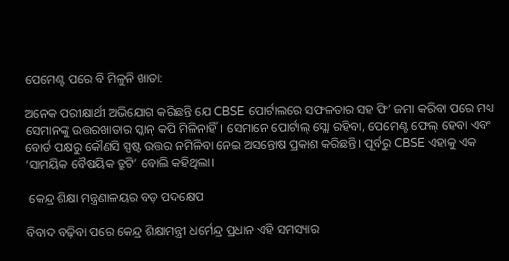ପେମେଣ୍ଟ ପରେ ବି ମିଳୁନି ଖାତା:

ଅନେକ ପରୀକ୍ଷାର୍ଥୀ ଅଭିଯୋଗ କରିଛନ୍ତି ଯେ CBSE ପୋର୍ଟାଲରେ ସଫଳତାର ସହ ଫି’ ଜମା କରିବା ପରେ ମଧ୍ୟ ସେମାନଙ୍କୁ ଉତ୍ତରଖାତାର ସ୍କାନ୍ କପି ମିଳିନାହିଁ। ସେମାନେ ପୋର୍ଟାଲ୍ ସ୍ଲୋ ରହିବା, ପେମେଣ୍ଟ ଫେଲ୍ ହେବା ଏବଂ ବୋର୍ଡ ପକ୍ଷରୁ କୌଣସି ସ୍ପଷ୍ଟ ଉତ୍ତର ନମିଳିବା ନେଇ ଅସନ୍ତୋଷ ପ୍ରକାଶ କରିଛନ୍ତି। ପୂର୍ବରୁ CBSE ଏହାକୁ ଏକ ‘ସାମୟିକ ବୈଷୟିକ ତ୍ରୁଟି’ ବୋଲି କହିଥିଲା।

 କେନ୍ଦ୍ର ଶିକ୍ଷା ମନ୍ତ୍ରଣାଳୟର ବଡ଼ ପଦକ୍ଷେପ

ବିବାଦ ବଢ଼ିବା ପରେ କେନ୍ଦ୍ର ଶିକ୍ଷାମନ୍ତ୍ରୀ ଧର୍ମେନ୍ଦ୍ର ପ୍ରଧାନ ଏହି ସମସ୍ୟାର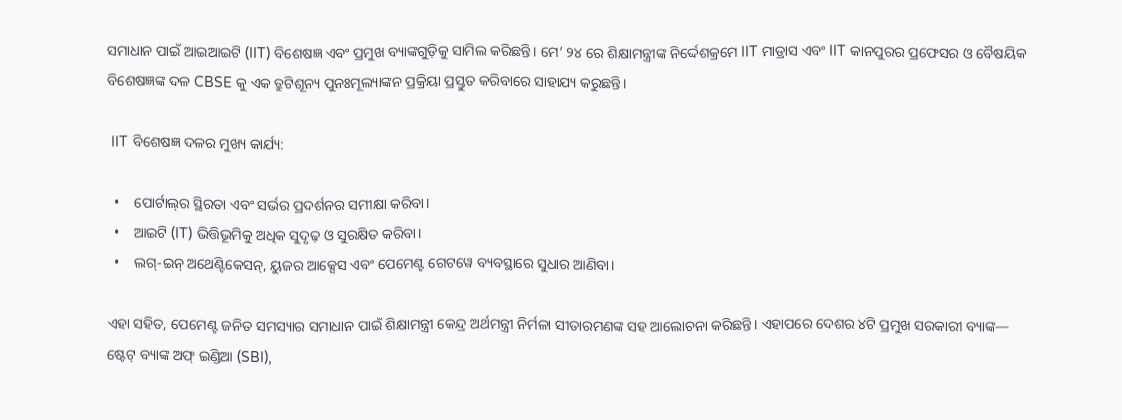ସମାଧାନ ପାଇଁ ଆଇଆଇଟି (IIT) ବିଶେଷଜ୍ଞ ଏବଂ ପ୍ରମୁଖ ବ୍ୟାଙ୍କଗୁଡ଼ିକୁ ସାମିଲ କରିଛନ୍ତି। ମେ’ ୨୪ ରେ ଶିକ୍ଷାମନ୍ତ୍ରୀଙ୍କ ନିର୍ଦ୍ଦେଶକ୍ରମେ IIT ମାଡ୍ରାସ ଏବଂ IIT କାନପୁରର ପ୍ରଫେସର ଓ ବୈଷୟିକ ବିଶେଷଜ୍ଞଙ୍କ ଦଳ CBSE କୁ ଏକ ତ୍ରୁଟିଶୂନ୍ୟ ପୁନଃମୂଲ୍ୟାଙ୍କନ ପ୍ରକ୍ରିୟା ପ୍ରସ୍ତୁତ କରିବାରେ ସାହାଯ୍ୟ କରୁଛନ୍ତି।

 IIT ବିଶେଷଜ୍ଞ ଦଳର ମୁଖ୍ୟ କାର୍ଯ୍ୟ:

  •    ପୋର୍ଟାଲ୍‌ର ସ୍ଥିରତା ଏବଂ ସର୍ଭର ପ୍ରଦର୍ଶନର ସମୀକ୍ଷା କରିବା।
  •    ଆଇଟି (IT) ଭିତ୍ତିଭୂମିକୁ ଅଧିକ ସୁଦୃଢ଼ ଓ ସୁରକ୍ଷିତ କରିବା।
  •    ଲଗ୍-ଇନ୍ ଅଥେଣ୍ଟିକେସନ୍, ୟୁଜର ଆକ୍ସେସ ଏବଂ ପେମେଣ୍ଟ ଗେଟୱେ ବ୍ୟବସ୍ଥାରେ ସୁଧାର ଆଣିବା।

ଏହା ସହିତ, ପେମେଣ୍ଟ ଜନିତ ସମସ୍ୟାର ସମାଧାନ ପାଇଁ ଶିକ୍ଷାମନ୍ତ୍ରୀ କେନ୍ଦ୍ର ଅର୍ଥମନ୍ତ୍ରୀ ନିର୍ମଳା ସୀତାରମଣଙ୍କ ସହ ଆଲୋଚନା କରିଛନ୍ତି। ଏହାପରେ ଦେଶର ୪ଟି ପ୍ରମୁଖ ସରକାରୀ ବ୍ୟାଙ୍କ— ଷ୍ଟେଟ୍ ବ୍ୟାଙ୍କ ଅଫ୍ ଇଣ୍ଡିଆ (SBI),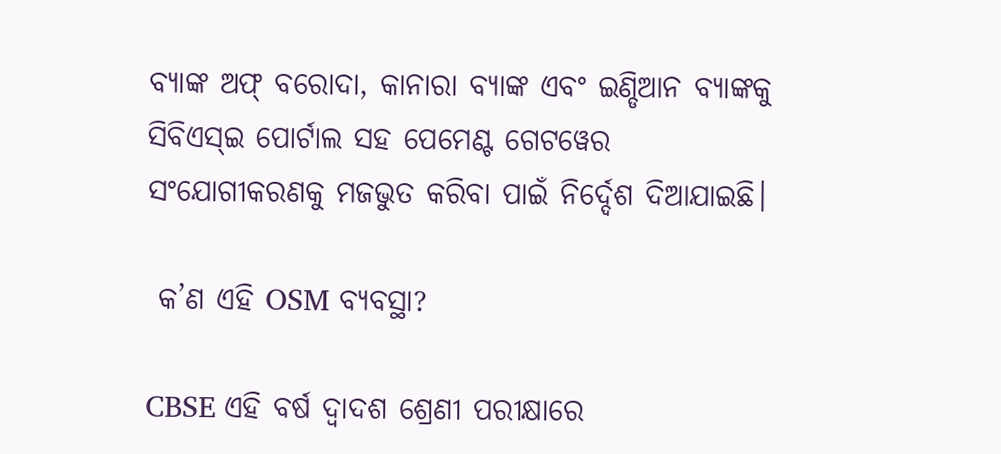ବ୍ୟାଙ୍କ ଅଫ୍ ବରୋଦା, କାନାରା ବ୍ୟାଙ୍କ ଏବଂ ଇଣ୍ଡିଆନ ବ୍ୟାଙ୍କକୁ ସିବିଏସ୍‌ଇ ପୋର୍ଟାଲ ସହ ପେମେଣ୍ଟ ଗେଟୱେର ସଂଯୋଗୀକରଣକୁ ମଜଭୁତ କରିବା ପାଇଁ ନିର୍ଦ୍ଦେଶ ଦିଆଯାଇଛି।

 କ’ଣ ଏହି OSM ବ୍ୟବସ୍ଥା?

CBSE ଏହି ବର୍ଷ ଦ୍ୱାଦଶ ଶ୍ରେଣୀ ପରୀକ୍ଷାରେ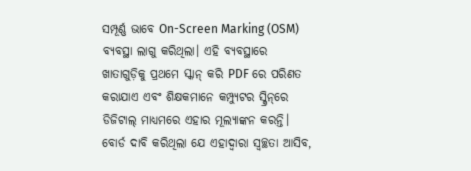ସମ୍ପୂର୍ଣ୍ଣ ଭାବେ On-Screen Marking (OSM) ବ୍ୟବସ୍ଥା ଲାଗୁ କରିଥିଲା। ଏହି ବ୍ୟବସ୍ଥାରେ ଖାତାଗୁଡ଼ିକୁ ପ୍ରଥମେ ସ୍କାନ୍ କରି PDF ରେ ପରିଣତ କରାଯାଏ ଏବଂ ଶିକ୍ଷକମାନେ କମ୍ପ୍ୟୁଟର ସ୍କ୍ରିନ୍‌ରେ ଡିଜିଟାଲ୍ ମାଧ୍ୟମରେ ଏହାର ମୂଲ୍ୟାଙ୍କନ କରନ୍ତି। ବୋର୍ଡ ଦାବି କରିଥିଲା ଯେ ଏହାଦ୍ୱାରା ସ୍ୱଚ୍ଛତା ଆସିବ,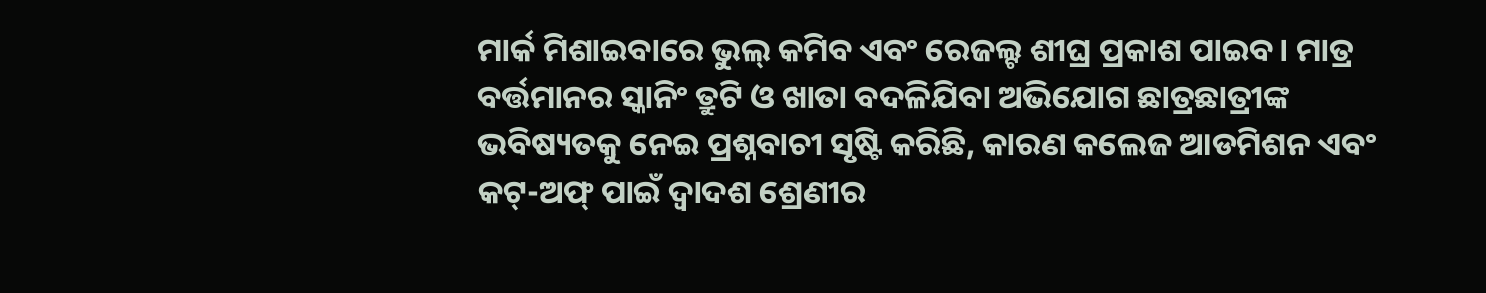ମାର୍କ ମିଶାଇବାରେ ଭୁଲ୍ କମିବ ଏବଂ ରେଜଲ୍ଟ ଶୀଘ୍ର ପ୍ରକାଶ ପାଇବ। ମାତ୍ର ବର୍ତ୍ତମାନର ସ୍କାନିଂ ତ୍ରୁଟି ଓ ଖାତା ବଦଳିଯିବା ଅଭିଯୋଗ ଛାତ୍ରଛାତ୍ରୀଙ୍କ ଭବିଷ୍ୟତକୁ ନେଇ ପ୍ରଶ୍ନବାଚୀ ସୃଷ୍ଟି କରିଛି, କାରଣ କଲେଜ ଆଡମିଶନ ଏବଂ କଟ୍-ଅଫ୍ ପାଇଁ ଦ୍ୱାଦଶ ଶ୍ରେଣୀର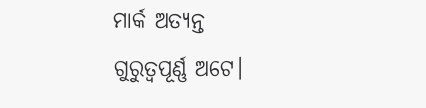ମାର୍କ ଅତ୍ୟନ୍ତ ଗୁରୁତ୍ୱପୂର୍ଣ୍ଣ ଅଟେ।